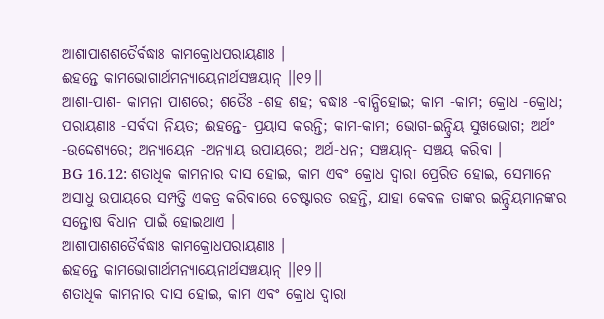ଆଶାପାଶଶତୈର୍ବଦ୍ଧାଃ କାମକ୍ରୋଧପରାୟଣାଃ ।
ଈହନ୍ତେ କାମଭୋଗାର୍ଥମନ୍ୟାୟେନାର୍ଥସଞ୍ଚୟାନ୍ ।।୧୨।।
ଆଶା-ପାଶ- କାମନା ପାଶରେ; ଶତୈଃ -ଶହ ଶହ; ବଦ୍ଧାଃ -ବାନ୍ଧିହୋଇ; କାମ -କାମ; କ୍ରୋଧ -କ୍ରୋଧ; ପରାୟଣାଃ -ସର୍ବଦା ନିୟତ; ଈହନ୍ତେ- ପ୍ରୟାସ କରନ୍ତି; କାମ-କାମ; ଭୋଗ-ଇନ୍ଦ୍ରିୟ ସୁଖଭୋଗ; ଅର୍ଥଂ -ଉଦ୍ଦେଶ୍ୟରେ; ଅନ୍ୟାୟେନ -ଅନ୍ୟାୟ ଉପାୟରେ; ଅର୍ଥ-ଧନ; ସଞ୍ଚୟାନ୍- ସଞ୍ଚୟ କରିବା ।
BG 16.12: ଶତାଧିକ କାମନାର ଦାସ ହୋଇ, କାମ ଏବଂ କ୍ରୋଧ ଦ୍ୱାରା ପ୍ରେରିତ ହୋଇ, ସେମାନେ ଅସାଧୁ ଉପାୟରେ ସମ୍ପତ୍ତି ଏକତ୍ର କରିବାରେ ଚେଷ୍ଟାରତ ରହନ୍ତି, ଯାହା କେବଳ ତାଙ୍କର ଇନ୍ଦ୍ରିୟମାନଙ୍କର ସନ୍ତୋଷ ବିଧାନ ପାଇଁ ହୋଇଥାଏ ।
ଆଶାପାଶଶତୈର୍ବଦ୍ଧାଃ କାମକ୍ରୋଧପରାୟଣାଃ ।
ଈହନ୍ତେ କାମଭୋଗାର୍ଥମନ୍ୟାୟେନାର୍ଥସଞ୍ଚୟାନ୍ ।।୧୨।।
ଶତାଧିକ କାମନାର ଦାସ ହୋଇ, କାମ ଏବଂ କ୍ରୋଧ ଦ୍ୱାରା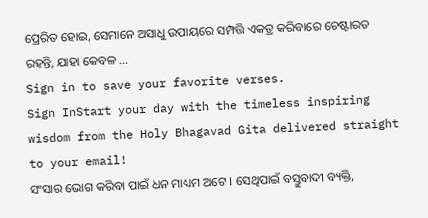ପ୍ରେରିତ ହୋଇ, ସେମାନେ ଅସାଧୁ ଉପାୟରେ ସମ୍ପତ୍ତି ଏକତ୍ର କରିବାରେ ଚେଷ୍ଟାରତ ରହନ୍ତି, ଯାହା କେବଳ …
Sign in to save your favorite verses.
Sign InStart your day with the timeless inspiring wisdom from the Holy Bhagavad Gita delivered straight to your email!
ସଂସାର ଭୋଗ କରିବା ପାଇଁ ଧନ ମାଧ୍ୟମ ଅଟେ । ସେଥିପାଇଁ ବସ୍ତୁବାଦୀ ବ୍ୟକ୍ତି,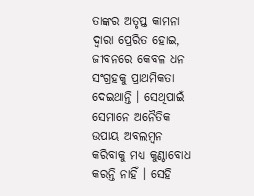ତାଙ୍କର ଅତୃପ୍ତ କାମନା ଦ୍ୱାରା ପ୍ରେରିତ ହୋଇ, ଜୀବନରେ କେବଳ ଧନ ସଂଗ୍ରହକୁ ପ୍ରାଥମିକତା ଦେଇଥାନ୍ତି । ସେଥିପାଇଁ ସେମାନେ ଅନୈତିକ ଉପାୟ ଅବଲମ୍ବନ କରିବାକୁ ମଧ୍ୟ କୁଣ୍ଠାବୋଧ କରନ୍ତି ନାହିଁ । ସେହି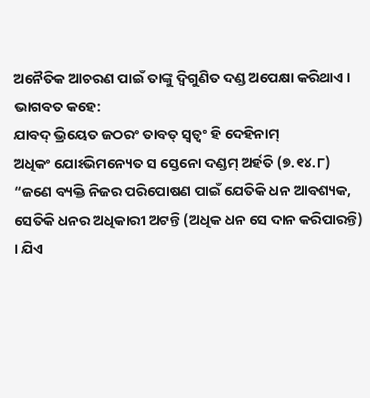ଅନୈତିକ ଆଚରଣ ପାଇଁ ତାଙ୍କୁ ଦ୍ୱିଗୁଣିତ ଦଣ୍ଡ ଅପେକ୍ଷା କରିଥାଏ । ଭାଗବତ କହେ:
ଯାବଦ୍ ଭ୍ରିୟେତ ଜଠରଂ ତାବତ୍ ସ୍ୱତ୍ୱଂ ହି ଦେହିନାମ୍
ଅଧିକଂ ଯୋଽଭିମନ୍ୟେତ ସ ସ୍ତେନୋ ଦଣ୍ଡମ୍ ଅର୍ହତି (୭.୧୪.୮)
“ଜଣେ ବ୍ୟକ୍ତି ନିଜର ପରିପୋଷଣ ପାଇଁ ଯେତିକି ଧନ ଆବଶ୍ୟକ, ସେତିକି ଧନର ଅଧିକାରୀ ଅଟନ୍ତି (ଅଧିକ ଧନ ସେ ଦାନ କରିପାରନ୍ତି) । ଯିଏ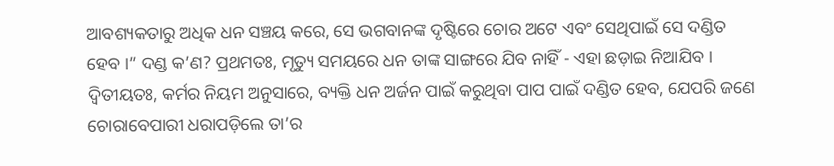ଆବଶ୍ୟକତାରୁ ଅଧିକ ଧନ ସଞ୍ଚୟ କରେ, ସେ ଭଗବାନଙ୍କ ଦୃଷ୍ଟିରେ ଚୋର ଅଟେ ଏବଂ ସେଥିପାଇଁ ସେ ଦଣ୍ଡିତ ହେବ ।” ଦଣ୍ଡ କ’ଣ? ପ୍ରଥମତଃ, ମୃତ୍ୟୁ ସମୟରେ ଧନ ତାଙ୍କ ସାଙ୍ଗରେ ଯିବ ନାହିଁ - ଏହା ଛଡ଼ାଇ ନିଆଯିବ । ଦ୍ୱିତୀୟତଃ, କର୍ମର ନିୟମ ଅନୁସାରେ, ବ୍ୟକ୍ତି ଧନ ଅର୍ଜନ ପାଇଁ କରୁଥିବା ପାପ ପାଇଁ ଦଣ୍ଡିତ ହେବ, ଯେପରି ଜଣେ ଚୋରାବେପାରୀ ଧରାପଡ଼ିଲେ ତା’ର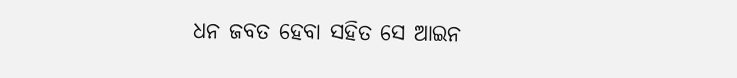ଧନ ଜବତ ହେବା ସହିତ ସେ ଆଇନ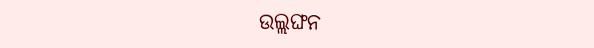ଉଲ୍ଲଙ୍ଘନ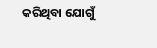କରିଥିବା ଯୋଗୁଁ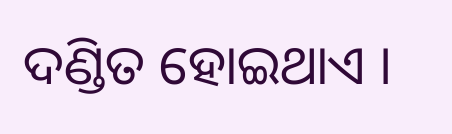ଦଣ୍ଡିତ ହୋଇଥାଏ ।